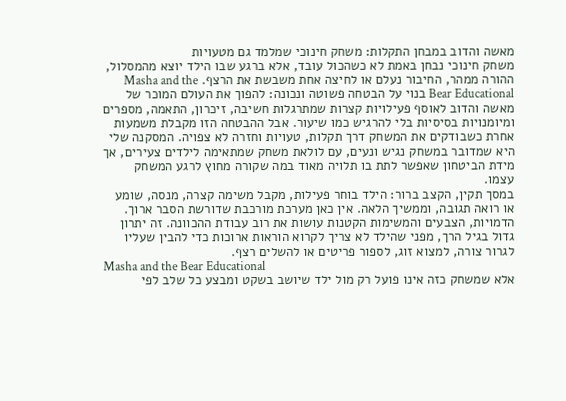מאשה והדוב במבחן התקלות: משחק חינוכי שמלמד גם מטעויות
משחק חינוכי נבחן באמת לא כשהכול עובד, אלא ברגע שבו הילד יוצא מהמסלול, ההורה ממהר, החיבור נעלם או לחיצה אחת משבשת את הרצף. Masha and the Bear Educational בנוי על הבטחה פשוטה ונכונה: להפוך את העולם המוכר של מאשה והדוב לאוסף פעילויות קצרות שמתרגלות חשיבה, זיכרון, התאמה, מספרים ומיומנויות בסיסיות בלי להרגיש כמו שיעור. אבל ההבטחה הזו מקבלת משמעות אחרת כשבודקים את המשחק דרך תקלות, טעויות וחזרה לא צפויה. המסקנה שלי היא שמדובר במשחק נגיש ונעים, עם לולאת משחק שמתאימה לילדים צעירים, אך מידת הביטחון שאפשר לתת בו תלויה מאוד במה שקורה מחוץ לרגע המשחק עצמו.
במסך תקין, הקצב ברור: הילד בוחר פעילות, מקבל משימה קצרה, מנסה, שומע או רואה תגובה, וממשיך הלאה. אין כאן מערכת מורכבת שדורשת הסבר ארוך. הדמויות, הצבעים והמשימות הקטנות עושות את רוב עבודת ההכוונה. זה יתרון גדול בגיל הרך, מפני שהילד לא צריך לקרוא הוראות ארוכות כדי להבין שעליו לגרור צורה, למצוא זוג, לספור פריטים או להשלים רצף.
Masha and the Bear Educational
אלא שמשחק כזה אינו פועל רק מול ילד שיושב בשקט ומבצע כל שלב לפי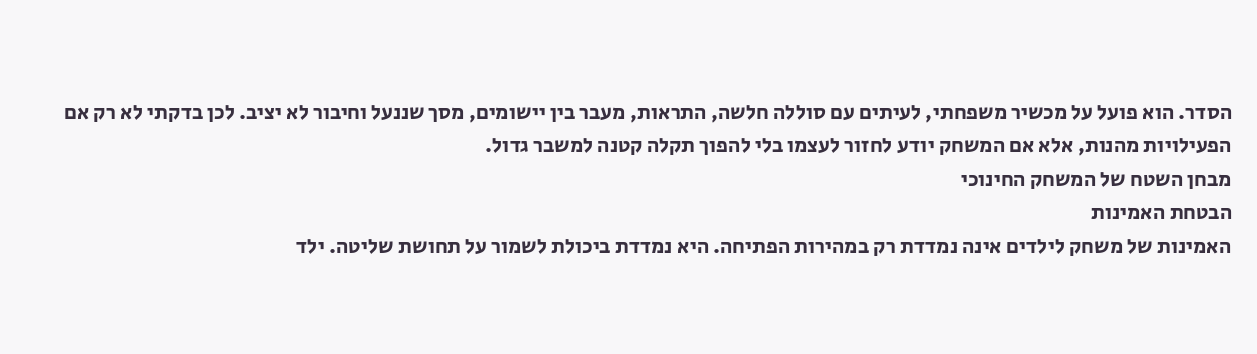הסדר. הוא פועל על מכשיר משפחתי, לעיתים עם סוללה חלשה, התראות, מעבר בין יישומים, מסך שננעל וחיבור לא יציב. לכן בדקתי לא רק אם הפעילויות מהנות, אלא אם המשחק יודע לחזור לעצמו בלי להפוך תקלה קטנה למשבר גדול.
מבחן השטח של המשחק החינוכי
הבטחת האמינות
האמינות של משחק לילדים אינה נמדדת רק במהירות הפתיחה. היא נמדדת ביכולת לשמור על תחושת שליטה. ילד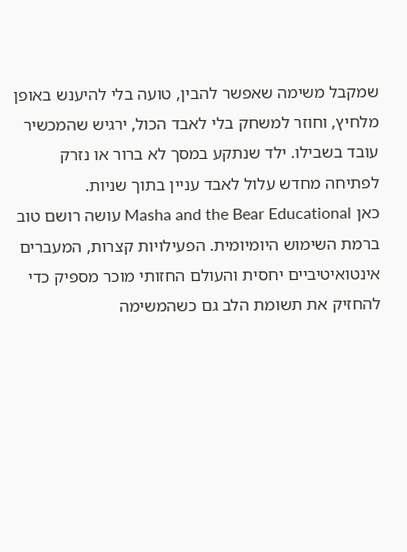שמקבל משימה שאפשר להבין, טועה בלי להיענש באופן מלחיץ, וחוזר למשחק בלי לאבד הכול, ירגיש שהמכשיר עובד בשבילו. ילד שנתקע במסך לא ברור או נזרק לפתיחה מחדש עלול לאבד עניין בתוך שניות.
כאן Masha and the Bear Educational עושה רושם טוב ברמת השימוש היומיומית. הפעילויות קצרות, המעברים אינטואיטיביים יחסית והעולם החזותי מוכר מספיק כדי להחזיק את תשומת הלב גם כשהמשימה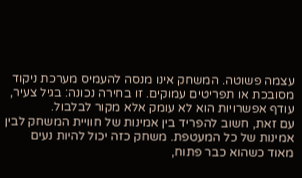עצמה פשוטה. המשחק אינו מנסה להעמיס מערכת ניקוד מסובכת או תפריטים עמוקים. זו בחירה נכונה: בגיל צעיר, עודף אפשרויות הוא לא עומק אלא מקור לבלבול.
עם זאת, חשוב להפריד בין אמינות של חוויית המשחק לבין אמינות של כל המעטפת. משחק כזה יכול להיות נעים מאוד כשהוא כבר פתוח,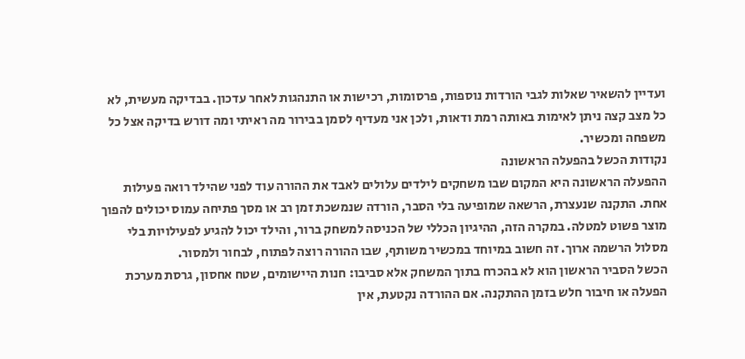ועדיין להשאיר שאלות לגבי הורדות נוספות, פרסומות, רכישות או התנהגות לאחר עדכון. בבדיקה מעשית, לא כל מצב קצה ניתן לאימות באותה רמת ודאות, ולכן אני מעדיף לסמן בבירור מה ראיתי ומה דורש בדיקה אצל כל משפחה ומכשיר.
נקודות הכשל בהפעלה הראשונה
ההפעלה הראשונה היא המקום שבו משחקים לילדים עלולים לאבד את ההורה עוד לפני שהילד רואה פעילות אחת. התקנה שנעצרת, הרשאה שמופיעה בלי הסבר, הורדה שנמשכת זמן רב או מסך פתיחה עמוס יכולים להפוך מוצר פשוט למטלה. במקרה הזה, ההיגיון הכללי של הכניסה למשחק ברור, והילד יכול להגיע לפעילויות בלי מסלול הרשמה ארוך. זה חשוב במיוחד במכשיר משותף, שבו ההורה רוצה לפתוח, לבחור ולמסור.
הכשל הסביר הראשון הוא לא בהכרח בתוך המשחק אלא סביבו: חנות היישומים, שטח אחסון, גרסת מערכת הפעלה או חיבור חלש בזמן ההתקנה. אם ההורדה נקטעת, אין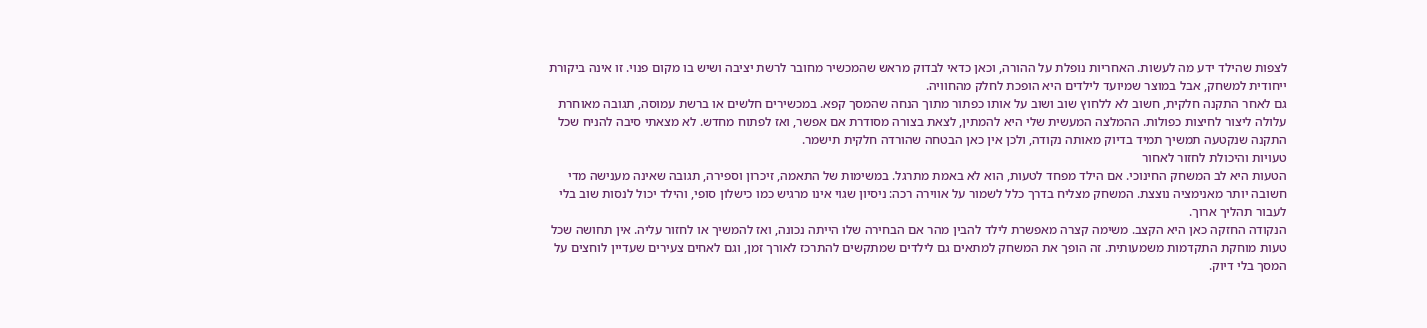לצפות שהילד ידע מה לעשות. האחריות נופלת על ההורה, וכאן כדאי לבדוק מראש שהמכשיר מחובר לרשת יציבה ושיש בו מקום פנוי. זו אינה ביקורת ייחודית למשחק, אבל במוצר שמיועד לילדים היא הופכת לחלק מהחוויה.
גם לאחר התקנה חלקית, חשוב לא ללחוץ שוב ושוב על אותו כפתור מתוך הנחה שהמסך קפא. במכשירים חלשים או ברשת עמוסה, תגובה מאוחרת עלולה ליצור לחיצות כפולות. ההמלצה המעשית שלי היא להמתין, לצאת בצורה מסודרת אם אפשר, ואז לפתוח מחדש. לא מצאתי סיבה להניח שכל התקנה שנקטעה תמשיך תמיד בדיוק מאותה נקודה, ולכן אין כאן הבטחה שהורדה חלקית תישמר.
טעויות והיכולת לחזור לאחור
הטעות היא לב המשחק החינוכי. אם הילד מפחד לטעות, הוא לא באמת מתרגל. במשימות של התאמה, זיכרון וספירה, תגובה שאינה מענישה מדי חשובה יותר מאנימציה נוצצת. המשחק מצליח בדרך כלל לשמור על אווירה רכה: ניסיון שגוי אינו מרגיש כמו כישלון סופי, והילד יכול לנסות שוב בלי לעבור תהליך ארוך.
הנקודה החזקה כאן היא הקצב. משימה קצרה מאפשרת לילד להבין מהר אם הבחירה שלו הייתה נכונה, ואז להמשיך או לחזור עליה. אין תחושה שכל טעות מוחקת התקדמות משמעותית. זה הופך את המשחק למתאים גם לילדים שמתקשים להתרכז לאורך זמן, וגם לאחים צעירים שעדיין לוחצים על המסך בלי דיוק.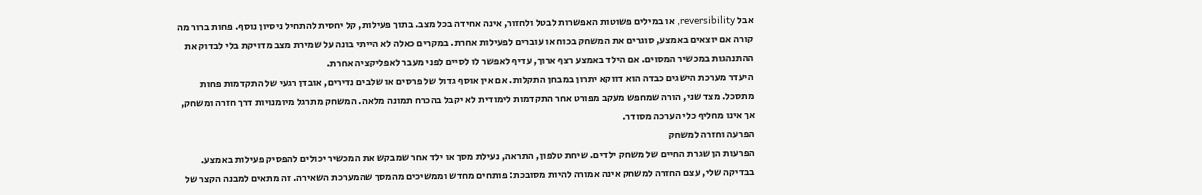אבל reversibility, או במילים פשוטות האפשרות לבטל ולחזור, אינה אחידה בכל מצב. בתוך פעילות, קל יחסית להתחיל ניסיון נוסף. פחות ברור מה קורה אם יוצאים באמצע, סוגרים את המשחק בכוח או עוברים לפעילות אחרת. במקרים כאלה לא הייתי בונה על שמירת מצב מדויקת בלי לבדוק את ההתנהגות במכשיר המסוים. אם הילד באמצע רצף ארוך, עדיף לאפשר לו לסיים לפני מעבר לאפליקציה אחרת.
היעדר מערכת הישגים כבדה הוא דווקא יתרון במבחן התקלות. אם אין אוסף גדול של פרסים או שלבים נדירים, אובדן רגעי של התקדמות פחות מתסכל. מצד שני, הורה שמחפש מעקב מפורט אחר התקדמות לימודית לא יקבל בהכרח תמונה מלאה. המשחק מתרגל מיומנויות דרך חזרה ומשחק, אך אינו מחליף כלי הערכה מסודר.
הפרעה וחזרה למשחק
הפרעות הן שגרת החיים של משחק ילדים. שיחת טלפון, התראה, נעילת מסך או ילד אחר שמבקש את המכשיר יכולים להפסיק פעילות באמצע. בבדיקה שלי, עצם החזרה למשחק אינה אמורה להיות מסובכת: פותחים מחדש וממשיכים מהמסך שהמערכת השאירה. זה מתאים למבנה הקצר של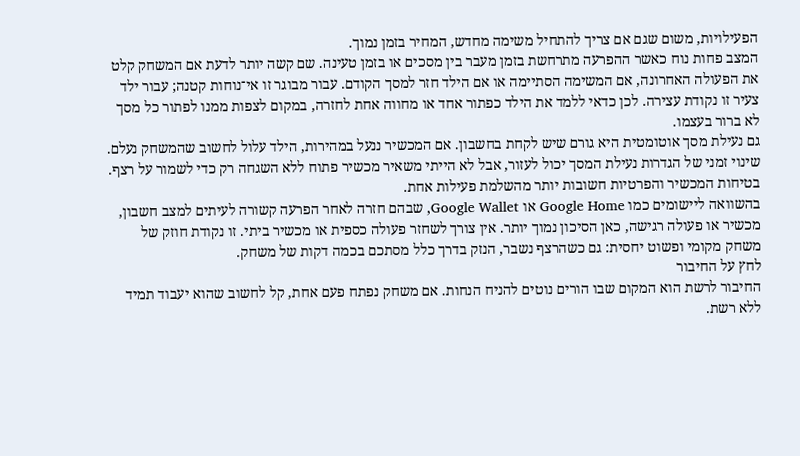הפעילויות, משום שגם אם צריך להתחיל משימה מחדש, המחיר בזמן נמוך.
המצב פחות נוח כאשר ההפרעה מתרחשת בזמן מעבר בין מסכים או בזמן טעינה. שם קשה יותר לדעת אם המשחק קלט את הפעולה האחרונה, אם המשימה הסתיימה או אם הילד חזר למסך הקודם. עבור מבוגר זו אי־נוחות קטנה; עבור ילד צעיר זו נקודת עצירה. לכן כדאי ללמד את הילד כפתור אחד או מחווה אחת לחזרה, במקום לצפות ממנו לפתור כל מסך לא ברור בעצמו.
גם נעילת מסך אוטומטית היא גורם שיש לקחת בחשבון. אם המכשיר ננעל במהירות, הילד עלול לחשוב שהמשחק נעלם. שינוי זמני של הגדרות נעילת המסך יכול לעזור, אבל לא הייתי משאיר מכשיר פתוח ללא השגחה רק כדי לשמור על רצף. בטיחות המכשיר והפרטיות חשובות יותר מהשלמת פעילות אחת.
בהשוואה ליישומים כמו Google Home או Google Wallet, שבהם חזרה לאחר הפרעה קשורה לעיתים למצב חשבון, מכשיר או פעולה רגישה, כאן הסיכון נמוך יותר. אין צורך לשחזר פעולה כספית או מכשיר ביתי. זו נקודת חוזק של משחק מקומי ופשוט יחסית: גם כשהרצף נשבר, הנזק בדרך כלל מסתכם בכמה דקות של משחק.
לחץ על החיבור
החיבור לרשת הוא המקום שבו הורים נוטים להניח הנחות. אם משחק נפתח פעם אחת, קל לחשוב שהוא יעבוד תמיד ללא רשת.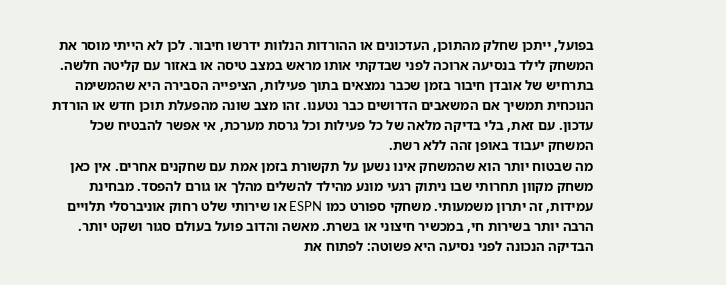בפועל, ייתכן שחלק מהתוכן, העדכונים או ההורדות הנלוות ידרשו חיבור. לכן לא הייתי מוסר את המשחק לילד בנסיעה ארוכה לפני שבדקתי אותו מראש במצב טיסה או באזור עם קליטה חלשה.
בתרחיש של אובדן חיבור בזמן שכבר נמצאים בתוך פעילות, הציפייה הסבירה היא שהמשימה הנוכחית תמשיך אם המשאבים הדרושים כבר נטענו. זהו מצב שונה מהפעלת תוכן חדש או הורדת עדכון. עם זאת, בלי בדיקה מלאה של כל פעילות וכל גרסת מערכת, אי אפשר להבטיח שכל המשחק יעבוד באופן זהה ללא רשת.
מה שבטוח יותר הוא שהמשחק אינו נשען על תקשורת בזמן אמת עם שחקנים אחרים. אין כאן משחק מקוון תחרותי שבו ניתוק רגעי מונע מהילד להשלים מהלך או גורם להפסד. מבחינת עמידות, זה יתרון משמעותי. משחקי ספורט כמו ESPN או שירותי שלט רחוק אוניברסלי תלויים הרבה יותר בשירות חי, במכשיר חיצוני או בשרת. מאשה והדוב פועל בעולם סגור ושקט יותר.
הבדיקה הנכונה לפני נסיעה היא פשוטה: לפתוח את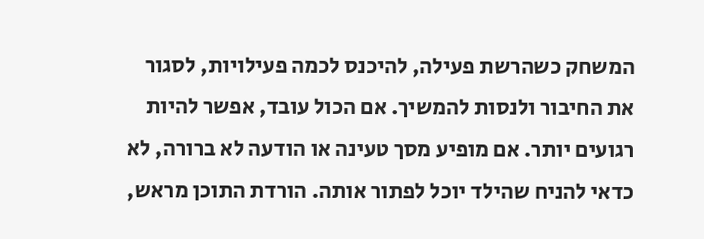המשחק כשהרשת פעילה, להיכנס לכמה פעילויות, לסגור את החיבור ולנסות להמשיך. אם הכול עובד, אפשר להיות רגועים יותר. אם מופיע מסך טעינה או הודעה לא ברורה, לא כדאי להניח שהילד יוכל לפתור אותה. הורדת התוכן מראש,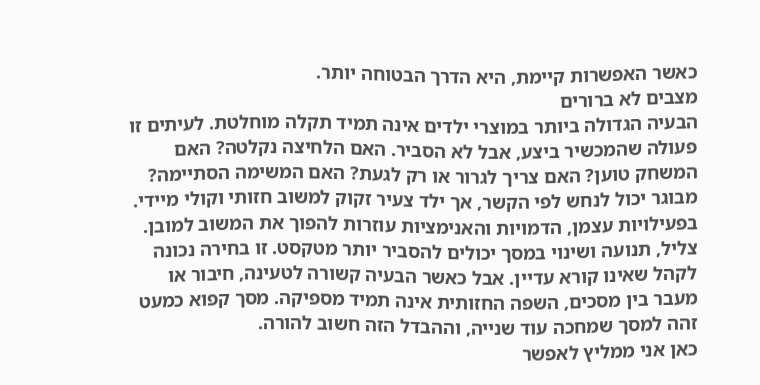כאשר האפשרות קיימת, היא הדרך הבטוחה יותר.
מצבים לא ברורים
הבעיה הגדולה ביותר במוצרי ילדים אינה תמיד תקלה מוחלטת. לעיתים זו פעולה שהמכשיר ביצע, אבל לא הסביר. האם הלחיצה נקלטה? האם המשחק טוען? האם צריך לגרור או רק לגעת? האם המשימה הסתיימה? מבוגר יכול לנחש לפי הקשר, אך ילד צעיר זקוק למשוב חזותי וקולי מיידי.
בפעילויות עצמן, הדמויות והאנימציות עוזרות להפוך את המשוב למובן. צליל, תנועה ושינוי במסך יכולים להסביר יותר מטקסט. זו בחירה נכונה לקהל שאינו קורא עדיין. אבל כאשר הבעיה קשורה לטעינה, חיבור או מעבר בין מסכים, השפה החזותית אינה תמיד מספיקה. מסך קפוא כמעט זהה למסך שמחכה עוד שנייה, וההבדל הזה חשוב להורה.
כאן אני ממליץ לאפשר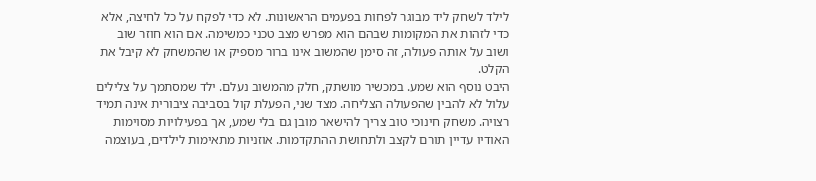לילד לשחק ליד מבוגר לפחות בפעמים הראשונות. לא כדי לפקח על כל לחיצה, אלא כדי לזהות את המקומות שבהם הוא מפרש מצב טכני כמשימה. אם הוא חוזר שוב ושוב על אותה פעולה, זה סימן שהמשוב אינו ברור מספיק או שהמשחק לא קיבל את הקלט.
היבט נוסף הוא שמע. במכשיר מושתק, חלק מהמשוב נעלם. ילד שמסתמך על צלילים עלול לא להבין שהפעולה הצליחה. מצד שני, הפעלת קול בסביבה ציבורית אינה תמיד רצויה. משחק חינוכי טוב צריך להישאר מובן גם בלי שמע, אך בפעילויות מסוימות האודיו עדיין תורם לקצב ולתחושת ההתקדמות. אוזניות מתאימות לילדים, בעוצמה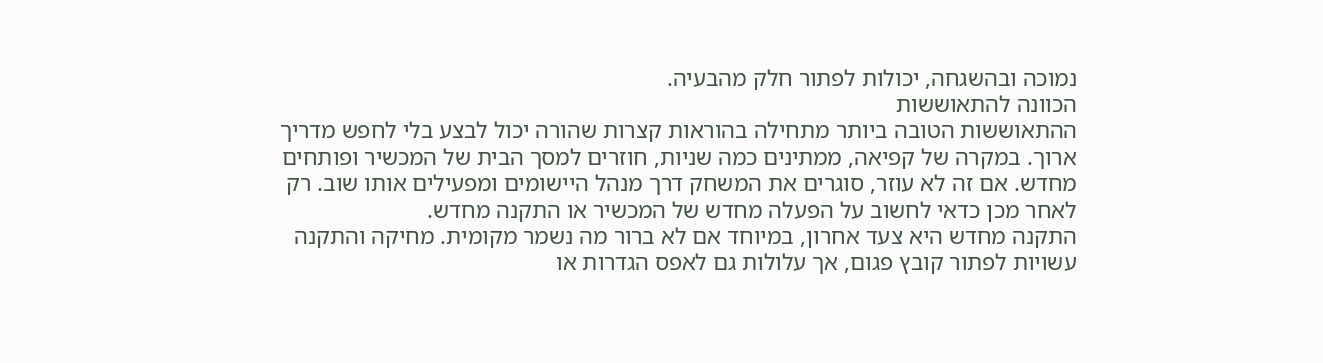נמוכה ובהשגחה, יכולות לפתור חלק מהבעיה.
הכוונה להתאוששות
ההתאוששות הטובה ביותר מתחילה בהוראות קצרות שהורה יכול לבצע בלי לחפש מדריך ארוך. במקרה של קפיאה, ממתינים כמה שניות, חוזרים למסך הבית של המכשיר ופותחים מחדש. אם זה לא עוזר, סוגרים את המשחק דרך מנהל היישומים ומפעילים אותו שוב. רק לאחר מכן כדאי לחשוב על הפעלה מחדש של המכשיר או התקנה מחדש.
התקנה מחדש היא צעד אחרון, במיוחד אם לא ברור מה נשמר מקומית. מחיקה והתקנה עשויות לפתור קובץ פגום, אך עלולות גם לאפס הגדרות או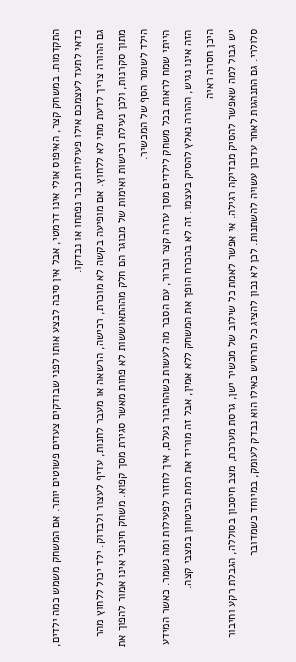התקדמות. במשחק קצר, האיפוס אולי אינו דרמטי, אבל אין סיבה לבצע אותו לפני שבודקים צעדים פשוטים יותר. אם המשחק משמש כמה ילדים, כדאי לתעד לעצמכם אילו פעילויות כבר נפתחו או נבדקו.
גם ההורה צריך לדעת מתי לא ללחוץ. אם מופיעה בקשה לא מוכרת, רכישה, הרשאה או מעבר לחנות, עדיף לעצור ולבדוק. ילד יכול ללחוץ מהר מתוך סקרנות, ולכן נעילת רכישות ואימות של מבוגר הם חלק מההתאוששות לא פחות מאשר סגירת מסך קפוא. משחק חינוכי אינו אמור להפוך את הילד לשומר הסף של המכשיר.
הייתי שמח לראות בכל משחק לילדים מסך עזרה קצר וברור, עם הסבר מה לעשות כשהחיבור נעלם, איך לחזור לפעילות ומה נשמר. כאשר המידע הזה אינו נגיש, ההורה נאלץ להסיק בעצמו. זה לא בהכרח הופך את המשחק ללא אמין, אבל זה מוריד את רמת הביטחון במצבי קצה.
היכן חסרה ראיה
יש גבול למה שאפשר להסיק מבדיקה רגילה. אי אפשר לאמת כל שילוב של מכשיר ישן, גרסת מערכת, מצב חיסכון בסוללה, הגבלת רקע וחיבור סלולרי. גם התנהגות לאחר עדכון עשויה להשתנות. לכן לא נכון להציג כל תרחיש כאילו הוא נבדק לעומק, במיוחד כשמדובר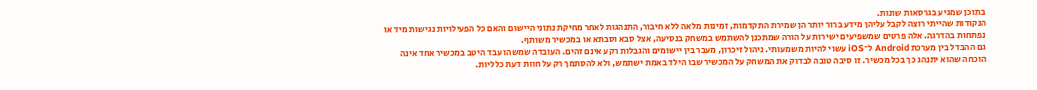בתוכן שמגיע בגרסאות שונות.
הנקודות שהייתי רוצה לקבל עליהן מידע ברור יותר הן שמירת התקדמות, זמינות מלאה ללא חיבור, התנהגות לאחר מחיקת נתוני היישום והאם כל הפעילויות נגישות מיד או נפתחות בהדרגה. אלה פרטים שמשפיעים ישירות על הורה שמתכנן להשתמש במשחק בנסיעה, אצל סבא וסבתא או במכשיר משותף.
גם ההבדל בין מערכת Android ל־iOS עשוי להיות משמעותי. ניהול זיכרון, מעבר בין יישומים והגבלות רקע אינם זהים. העובדה שמשהו עבד היטב במכשיר אחד אינה הוכחה שהוא יתנהג כך בכל מכשיר. זו סיבה טובה לבדוק את המשחק על המכשיר שבו הילד באמת ישתמש, ולא להסתמך רק על חוות דעת כלליות.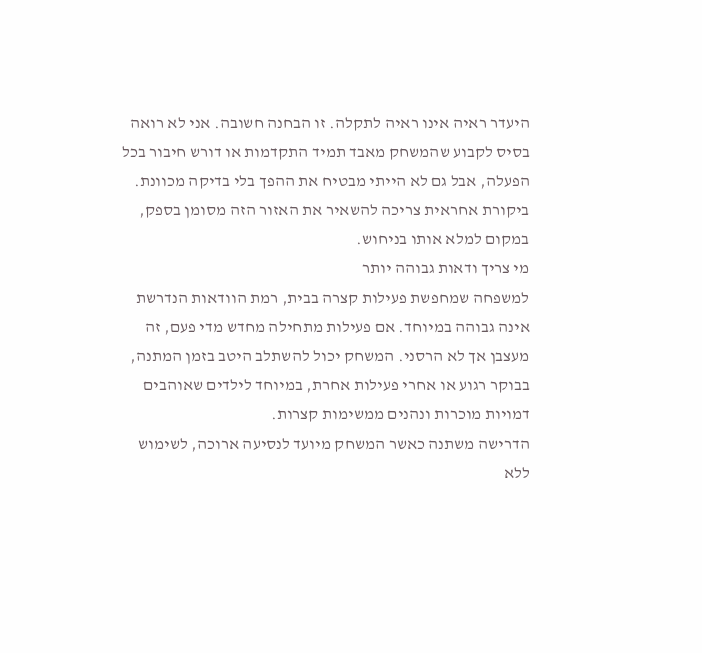היעדר ראיה אינו ראיה לתקלה. זו הבחנה חשובה. אני לא רואה בסיס לקבוע שהמשחק מאבד תמיד התקדמות או דורש חיבור בכל הפעלה, אבל גם לא הייתי מבטיח את ההפך בלי בדיקה מכוונת. ביקורת אחראית צריכה להשאיר את האזור הזה מסומן בספק, במקום למלא אותו בניחוש.
מי צריך ודאות גבוהה יותר
למשפחה שמחפשת פעילות קצרה בבית, רמת הוודאות הנדרשת אינה גבוהה במיוחד. אם פעילות מתחילה מחדש מדי פעם, זה מעצבן אך לא הרסני. המשחק יכול להשתלב היטב בזמן המתנה, בבוקר רגוע או אחרי פעילות אחרת, במיוחד לילדים שאוהבים דמויות מוכרות ונהנים ממשימות קצרות.
הדרישה משתנה כאשר המשחק מיועד לנסיעה ארוכה, לשימוש ללא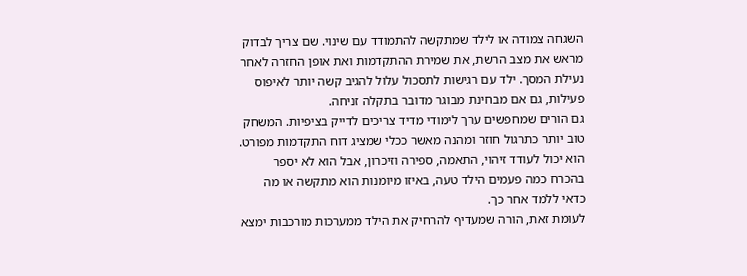השגחה צמודה או לילד שמתקשה להתמודד עם שינוי. שם צריך לבדוק מראש את מצב הרשת, את שמירת ההתקדמות ואת אופן החזרה לאחר נעילת המסך. ילד עם רגישות לתסכול עלול להגיב קשה יותר לאיפוס פעילות, גם אם מבחינת מבוגר מדובר בתקלה זניחה.
גם הורים שמחפשים ערך לימודי מדיד צריכים לדייק בציפיות. המשחק טוב יותר כתרגול חוזר ומהנה מאשר ככלי שמציג דוח התקדמות מפורט. הוא יכול לעודד זיהוי, התאמה, ספירה וזיכרון, אבל הוא לא יספר בהכרח כמה פעמים הילד טעה, באיזו מיומנות הוא מתקשה או מה כדאי ללמד אחר כך.
לעומת זאת, הורה שמעדיף להרחיק את הילד ממערכות מורכבות ימצא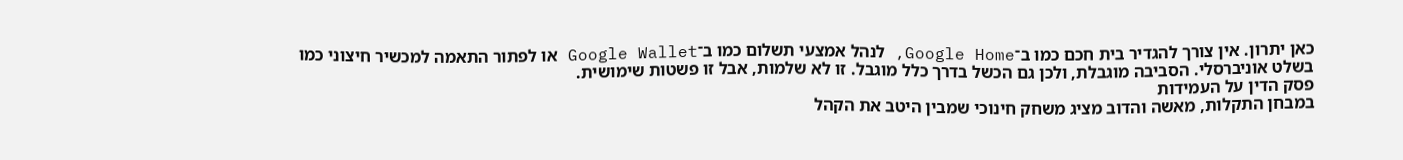כאן יתרון. אין צורך להגדיר בית חכם כמו ב־Google Home, לנהל אמצעי תשלום כמו ב־Google Wallet או לפתור התאמה למכשיר חיצוני כמו בשלט אוניברסלי. הסביבה מוגבלת, ולכן גם הכשל בדרך כלל מוגבל. זו לא שלמות, אבל זו פשטות שימושית.
פסק הדין על העמידות
במבחן התקלות, מאשה והדוב מציג משחק חינוכי שמבין היטב את הקהל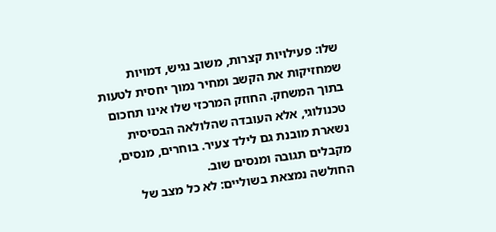שלו: פעילויות קצרות, משוב נגיש, דמויות שמחזיקות את הקשב ומחיר נמוך יחסית לטעות בתוך המשחק. החוזק המרכזי שלו אינו תחכום טכנולוגי, אלא העובדה שהלולאה הבסיסית נשארת מובנת גם לילד צעיר. בוחרים, מנסים, מקבלים תגובה ומנסים שוב.
החולשה נמצאת בשוליים: לא כל מצב של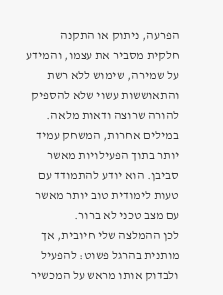הפרעה, ניתוק או התקנה חלקית מסביר את עצמו, והמידע על שמירה, שימוש ללא רשת והתאוששות עשוי שלא להספיק להורה שרוצה ודאות מלאה. במילים אחרות, המשחק עמיד יותר בתוך הפעילויות מאשר סביבן. הוא יודע להתמודד עם טעות לימודית טוב יותר מאשר עם מצב טכני לא ברור.
לכן ההמלצה שלי חיובית, אך מותנית בהרגל פשוט: להפעיל ולבדוק אותו מראש על המכשיר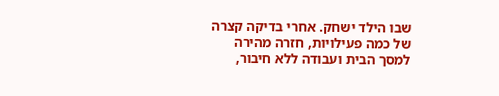שבו הילד ישחק. אחרי בדיקה קצרה של כמה פעילויות, חזרה מהירה למסך הבית ועבודה ללא חיבור,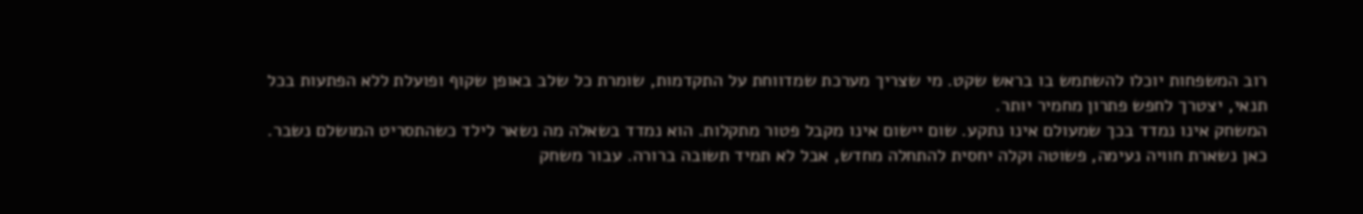רוב המשפחות יוכלו להשתמש בו בראש שקט. מי שצריך מערכת שמדווחת על התקדמות, שומרת כל שלב באופן שקוף ופועלת ללא הפתעות בכל תנאי, יצטרך לחפש פתרון מחמיר יותר.
המשחק אינו נמדד בכך שמעולם אינו נתקע. שום יישום אינו מקבל פטור מתקלות. הוא נמדד בשאלה מה נשאר לילד כשהתסריט המושלם נשבר. כאן נשארת חוויה נעימה, פשוטה וקלה יחסית להתחלה מחדש, אבל לא תמיד תשובה ברורה. עבור משחק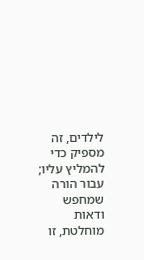לילדים, זה מספיק כדי להמליץ עליו; עבור הורה שמחפש ודאות מוחלטת, זו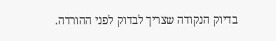בדיוק הנקודה שצריך לבדוק לפני ההורדה.